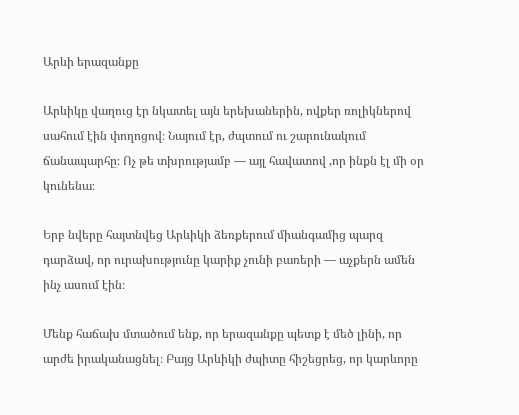Արևի երազանքը

Արևիկը վաղուց էր նկատել այն երեխաներին, ովքեր ռոլիկներով սահում էին փողոցով։ Նայում էր, ժպտում ու շարունակում ճանապարհը։ Ոչ թե տխրությամբ — այլ հավատով ,որ ինքն էլ մի օր կունենա։

Երբ նվերը հայտնվեց Արևիկի ձեռքերում միանգամից պարզ դարձավ, որ ուրախությունը կարիք չունի բառերի — աչքերն ամեն ինչ ասում էին։

Մենք հաճախ մտածում ենք, որ երազանքը պետք է մեծ լինի, որ արժե իրականացնել։ Բայց Արևիկի ժպիտը հիշեցրեց, որ կարևորը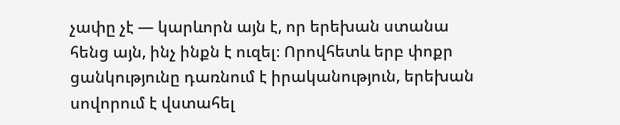չափը չէ — կարևորն այն է, որ երեխան ստանա հենց այն, ինչ ինքն է ուզել։ Որովհետև երբ փոքր ցանկությունը դառնում է իրականություն, երեխան սովորում է վստահել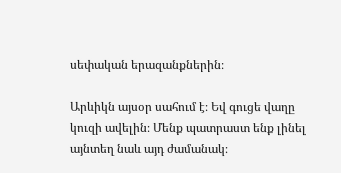սեփական երազանքներին։

Արևիկն այսօր սահում է։ Եվ գուցե վաղը կուզի ավելին։ Մենք պատրաստ ենք լինել այնտեղ նաև այդ ժամանակ։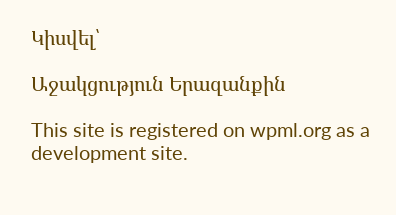Կիսվել՝

Աջակցություն Երազանքին

This site is registered on wpml.org as a development site.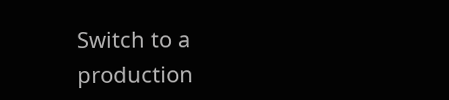Switch to a production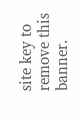site key to remove this banner.